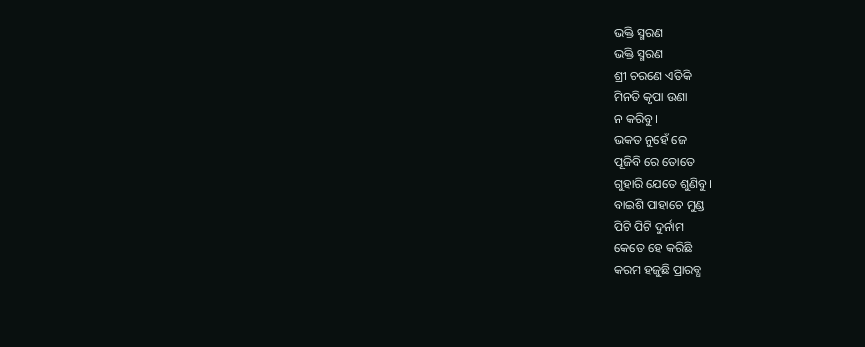ଭକ୍ତି ସ୍ମରଣ
ଭକ୍ତି ସ୍ମରଣ
ଶ୍ରୀ ଚରଣେ ଏତିକି
ମିନତି କୃପା ଉଣା
ନ କରିବୁ।
ଭକତ ନୁହେଁ ଜେ
ପୂଜିବି ରେ ତୋତେ
ଗୁହାରି ଯେତେ ଶୁଣିବୁ।
ବାଇଶି ପାହାଚେ ମୁଣ୍ଡ
ପିଟି ପିଟି ଦୁର୍ନାମ
କେତେ ହେ କରିଛି
କରମ ହଜୁଛି ପ୍ରାରବ୍ଧ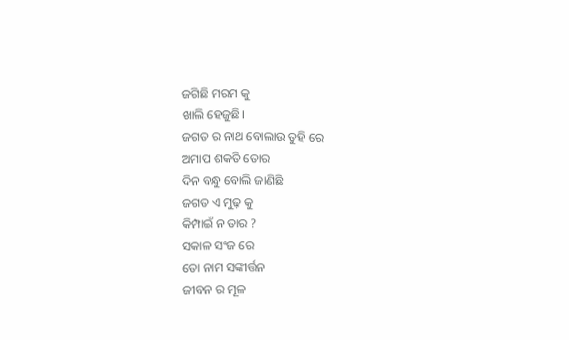ଜଗିଛି ମରମ କୁ
ଖାଲି ହେଜୁଛି।
ଜଗତ ର ନାଥ ବୋଲାଉ ତୁହି ରେ
ଅମାପ ଶକତି ତୋର
ଦିନ ବନ୍ଧୁ ବୋଲି ଜାଣିଛି
ଜଗତ ଏ ମୁଢ଼ କୁ
କିମ୍ପାଇଁ ନ ତାର ?
ସକାଳ ସଂଜ ରେ
ତୋ ନାମ ସଙ୍କୀର୍ତ୍ତନ
ଜୀବନ ର ମୂଳ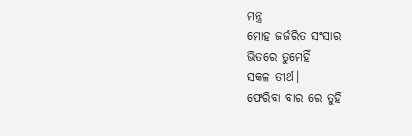ମନ୍ତ୍ର
ମୋହ ଜର୍ଜରିତ ସଂସାର
ଭିତରେ ତୁମେହିଁ
ସକଳ ତୀର୍ଥ।
ଫେରିବା ବାର ରେ ତୁହି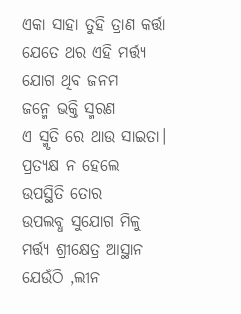ଏକା ସାହା ତୁହି ତ୍ରାଣ କର୍ତ୍ତା
ଯେତେ ଥର ଏହି ମର୍ତ୍ତ୍ୟ
ଯୋଗ ଥିବ ଜନମ
ଜନ୍ମେ ଭକ୍ତି ସ୍ମରଣ
ଏ ସ୍ମୃତି ରେ ଥାଉ ସାଇତା।
ପ୍ରତ୍ୟକ୍ଷ ନ ହେଲେ
ଉପସ୍ଥିତି ତୋର
ଉପଲବ୍ଧ ସୁଯୋଗ ମିଳୁ
ମର୍ତ୍ତ୍ୟ ଶ୍ରୀକ୍ଷେତ୍ର ଆସ୍ଥାନ
ଯେଉଁଠି ,ଲୀନ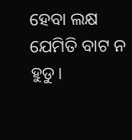ହେବା ଲକ୍ଷ
ଯେମିତି ବାଟ ନ ହୁଡୁ।